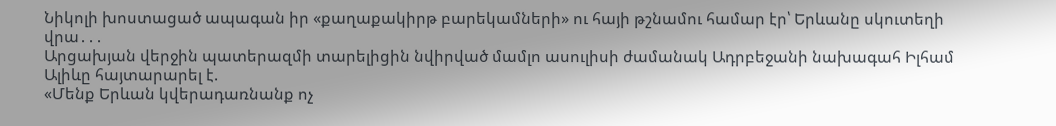Նիկոլի խոստացած ապագան իր «քաղաքակիրթ բարեկամների» ու հայի թշնամու համար էր՝ Երևանը սկուտեղի վրա․․․
Արցախյան վերջին պատերազմի տարելիցին նվիրված մամլո ասուլիսի ժամանակ Ադրբեջանի նախագահ Իլհամ Ալիևը հայտարարել է.
«Մենք Երևան կվերադառնանք ոչ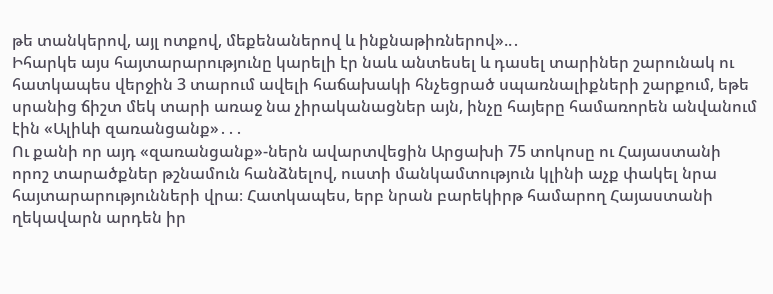թե տանկերով, այլ ոտքով, մեքենաներով և ինքնաթիռներով»..․
Իհարկե այս հայտարարությունը կարելի էր նաև անտեսել և դասել տարիներ շարունակ ու հատկապես վերջին 3 տարում ավելի հաճախակի հնչեցրած սպառնալիքների շարքում, եթե սրանից ճիշտ մեկ տարի առաջ նա չիրականացներ այն, ինչը հայերը համառորեն անվանում էին «Ալիևի զառանցանք»․․․
Ու քանի որ այդ «զառանցանք»-ներն ավարտվեցին Արցախի 75 տոկոսը ու Հայաստանի որոշ տարածքներ թշնամուն հանձնելով, ուստի մանկամտություն կլինի աչք փակել նրա հայտարարությունների վրա։ Հատկապես, երբ նրան բարեկիրթ համարող Հայաստանի ղեկավարն արդեն իր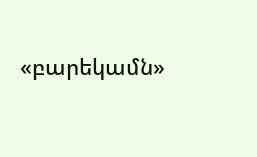«բարեկամն»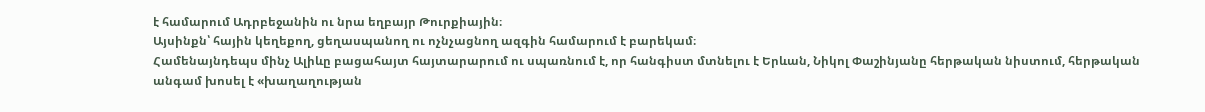է համարում Ադրբեջանին ու նրա եղբայր Թուրքիային։
Այսինքն՝ հային կեղեքող, ցեղասպանող ու ոչնչացնող ազգին համարում է բարեկամ։
Համենայնդեպս մինչ Ալիևը բացահայտ հայտարարում ու սպառնում է, որ հանգիստ մտնելու է Երևան, Նիկոլ Փաշինյանը հերթական նիստում, հերթական անգամ խոսել է «խաղաղության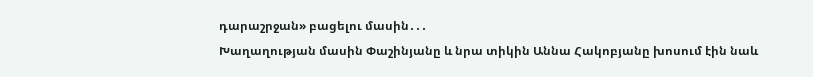դարաշրջան» բացելու մասին․․․
Խաղաղության մասին Փաշինյանը և նրա տիկին Աննա Հակոբյանը խոսում էին նաև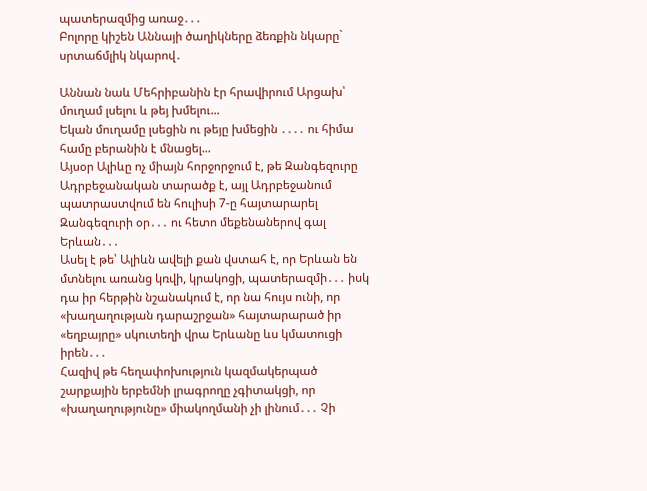պատերազմից առաջ․․․
Բոլորը կիշեն Աննայի ծաղիկները ձեռքին նկարը` սրտաճմլիկ նկարով․

Աննան նաև Մեհրիբանին էր հրավիրում Արցախ՝ մուղամ լսելու և թեյ խմելու...
Եկան մուղամը լսեցին ու թեյը խմեցին ․․․․ ու հիմա համը բերանին է մնացել...
Այսօր Ալիևը ոչ միայն հորջորջում է, թե Զանգեզուրը Ադրբեջանական տարածք է, այլ Ադրբեջանում պատրաստվում են հուլիսի 7-ը հայտարարել Զանգեզուրի օր․․․ ու հետո մեքենաներով գալ Երևան․․․
Ասել է թե՝ Ալիևն ավելի քան վստահ է, որ Երևան են մտնելու առանց կռվի, կրակոցի, պատերազմի․․․ իսկ դա իր հերթին նշանակում է, որ նա հույս ունի, որ «խաղաղության դարաշրջան» հայտարարած իր «եղբայրը» սկուտեղի վրա Երևանը ևս կմատուցի իրեն․․․
Հազիվ թե հեղափոխություն կազմակերպած շարքային երբեմնի լրագրողը չգիտակցի, որ «խաղաղությունը» միակողմանի չի լինում․․․ Չի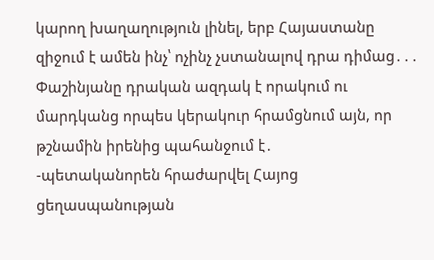կարող խաղաղություն լինել, երբ Հայաստանը զիջում է ամեն ինչ՝ ոչինչ չստանալով դրա դիմաց․․․
Փաշինյանը դրական ազդակ է որակում ու մարդկանց որպես կերակուր հրամցնում այն, որ թշնամին իրենից պահանջում է․
-պետականորեն հրաժարվել Հայոց ցեղասպանության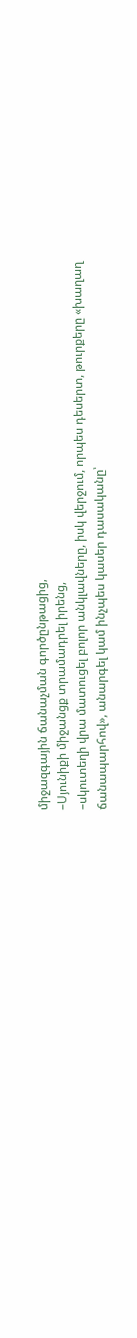միջազգային ճանաչման գործընթացից,
–Սյունիքի միջանցք տրամադրել իրենց,
–սկուտեղի վրա մատուցել բոլոր անկլավները, իսկ վերջում, որպես դեսերտ, թուրքերը «խաղաղ ճանապարհով», անարգել կամ ինչպես կասեր դասականը՝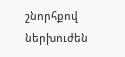շնորհքով ներխուժեն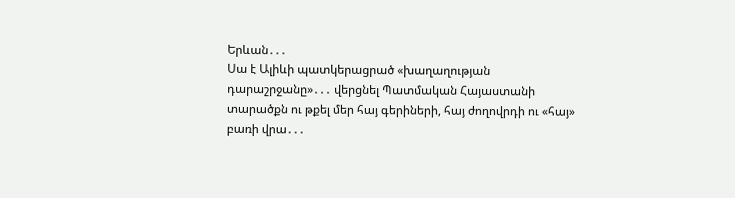Երևան․․․
Սա է Ալիևի պատկերացրած «խաղաղության դարաշրջանը»․․․ վերցնել Պատմական Հայաստանի տարածքն ու թքել մեր հայ գերիների, հայ ժողովրդի ու «հայ» բառի վրա․․․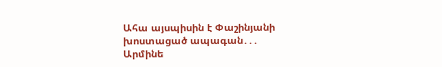Ահա այսպիսին է Փաշինյանի խոստացած ապագան․․․
Արմինե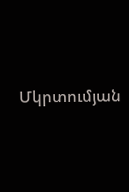Մկրտումյան